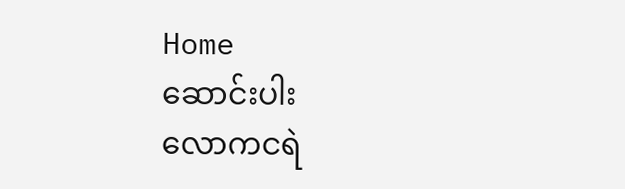Home
ဆောင်းပါး
လောကငရဲ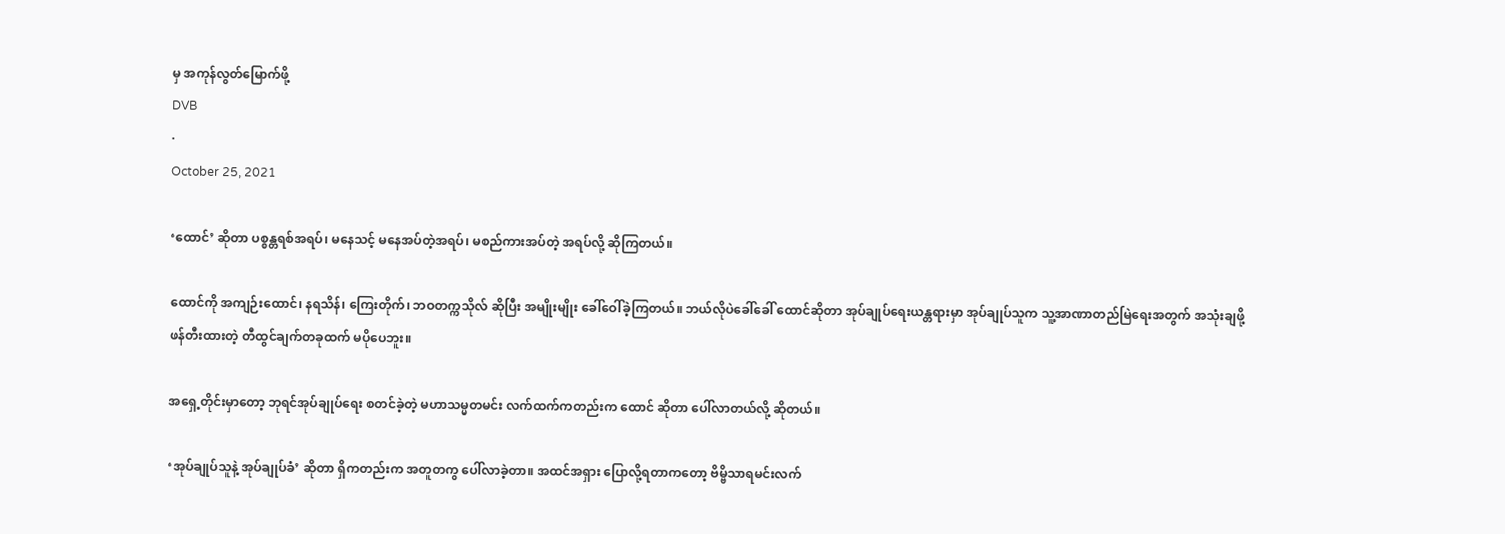မှ အကုန်လွတ်မြောက်ဖို့
DVB
·
October 25, 2021

‘ထောင်’ ဆိုတာ ပစ္စန္တရစ်အရပ်၊ မနေသင့် မနေအပ်တဲ့အရပ်၊ မစည်ကားအပ်တဲ့ အရပ်လို့ ဆိုကြတယ်။

ထောင်ကို အကျဉ်းထောင်၊ နရသိန်၊ ကြေးတိုက်၊ ဘဝတက္ကသိုလ် ဆိုပြီး အမျိုးမျိုး ခေါ်ဝေါ်ခဲ့ကြတယ်။ ဘယ်လိုပဲခေါ်ခေါ် ထောင်ဆိုတာ အုပ်ချုပ်ရေးယန္တရားမှာ အုပ်ချုပ်သူက သူ့အာဏာတည်မြဲရေးအတွက် အသုံးချဖို့ ဖန်တီးထားတဲ့ တီထွင်ချက်တခုထက် မပိုပေဘူး။

အရှေ့တိုင်းမှာတော့ ဘုရင်အုပ်ချုပ်ရေး စတင်ခဲ့တဲ့ မဟာသမ္မတမင်း လက်ထက်ကတည်းက ထောင် ဆိုတာ ပေါ်လာတယ်လို့ ဆိုတယ်။

‘အုပ်ချုပ်သူနဲ့ အုပ်ချုပ်ခံ’ ဆိုတာ ရှိကတည်းက အတူတကွ ပေါ်လာခဲ့တာ။ အထင်အရှား ပြောလို့ရတာကတော့ ဗိမ္ဗိသာရမင်းလက်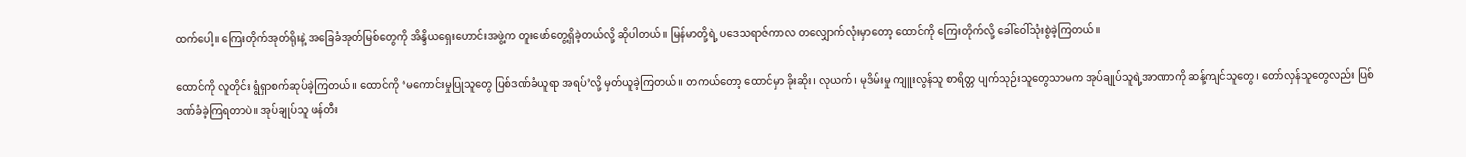ထက်ပေါ့။ ကြေးတိုက်အုတ်ရိုးနဲ့ အခြေခံအုတ်မြစ်တွေကို အိန္ဒိယရှေးဟောင်းအဖွဲ့က တူးဖော်တွေ့ရှိခဲ့တယ်လို့ ဆိုပါတယ်။ မြန်မာတို့ရဲ့ ပဒေသရာဇ်ကာလ တလျှောက်လုံးမှာတော့ ထောင်ကို ကြေးတိုက်လို့ ခေါ်ဝေါ်သုံးစွဲခဲ့ကြတယ်။

ထောင်ကို လူတိုင်း ရွံရှာစက်ဆုပ်ခဲ့ကြတယ်။ ထောင်ကို ‘မကောင်းမှုပြုသူတွေ ပြစ်ဒဏ်ခံယူရာ အရပ်’လို့ မှတ်ယူခဲ့ကြတယ်။ တကယ်တော့ ထောင်မှာ ခိုးဆိုး၊ လုယက်၊ မုဒိမ်းမှု ကျူးလွန်သူ စာရိတ္တ ပျက်သုဉ်းသူတွေသာမက အုပ်ချုပ်သူရဲ့အာဏာကို ဆန့်ကျင်သူတွေ၊ တော်လှန်သူတွေလည်း ပြစ်ဒဏ်ခံခဲ့ကြရတာပဲ။ အုပ်ချုပ်သူ ဖန်တီး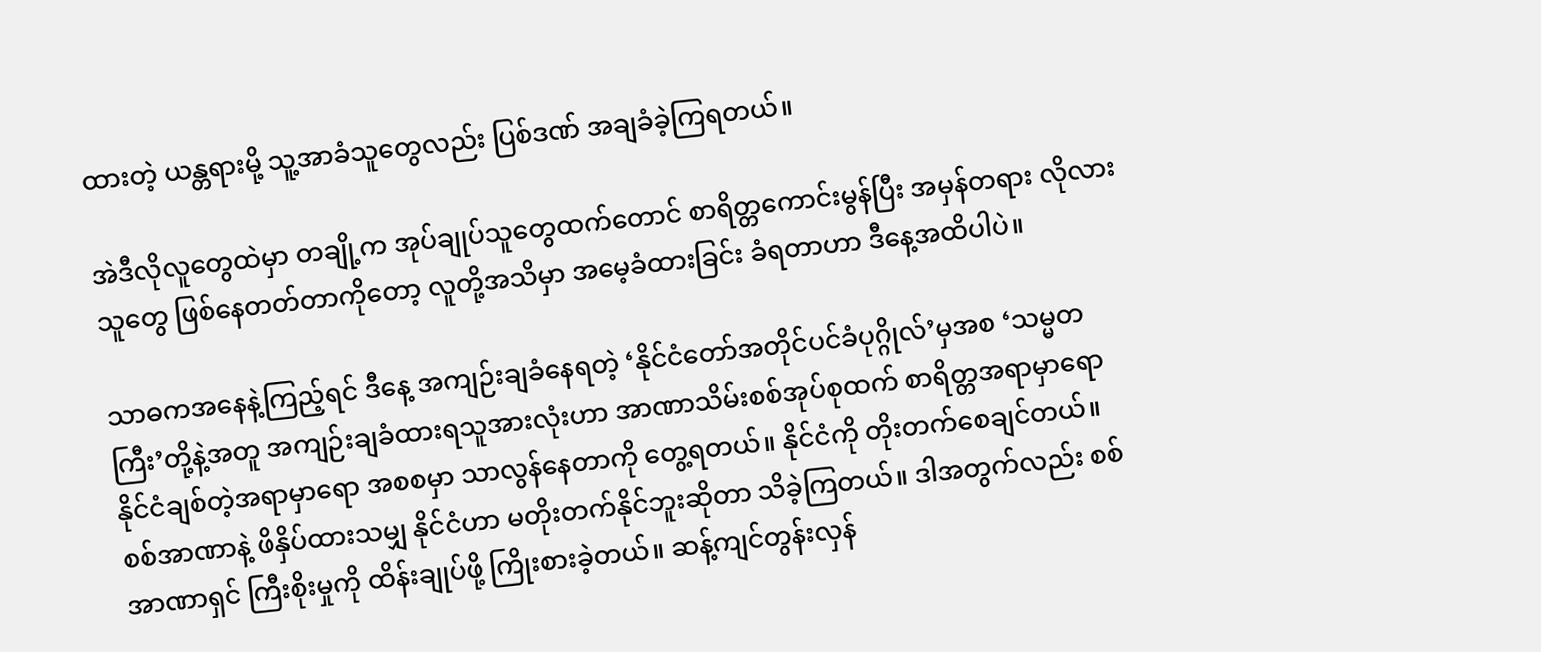ထားတဲ့ ယန္တရားမို့ သူ့အာခံသူတွေလည်း ပြစ်ဒဏ် အချခံခဲ့ကြရတယ်။

အဲဒီလိုလူတွေထဲမှာ တချို့က အုပ်ချုပ်သူတွေထက်တောင် စာရိတ္တကောင်းမွန်ပြီး အမှန်တရား လိုလားသူတွေ ဖြစ်နေတတ်တာကိုတော့ လူတို့အသိမှာ အမေ့ခံထားခြင်း ခံရတာဟာ ဒီနေ့အထိပါပဲ။

သာဓကအနေနဲ့ကြည့်ရင် ဒီနေ့ အကျဉ်းချခံနေရတဲ့ ‘နိုင်ငံတော်အတိုင်ပင်ခံပုဂ္ဂိုလ်’မှအစ ‘သမ္မတကြီး’တို့နဲ့အတူ အကျဉ်းချခံထားရသူအားလုံးဟာ အာဏာသိမ်းစစ်အုပ်စုထက် စာရိတ္တအရာမှာရော နိုင်ငံချစ်တဲ့အရာမှာရော အစစမှာ သာလွန်နေတာကို တွေ့ရတယ်။ နိုင်ငံကို တိုးတက်စေချင်တယ်။ စစ်အာဏာနဲ့ ဖိနှိပ်ထားသမျှ နိုင်ငံဟာ မတိုးတက်နိုင်ဘူးဆိုတာ သိခဲ့ကြတယ်။ ဒါအတွက်လည်း စစ်အာဏာရှင် ကြီးစိုးမှုကို ထိန်းချုပ်ဖို့ ကြိုးစားခဲ့တယ်။ ဆန့်ကျင်တွန်းလှန်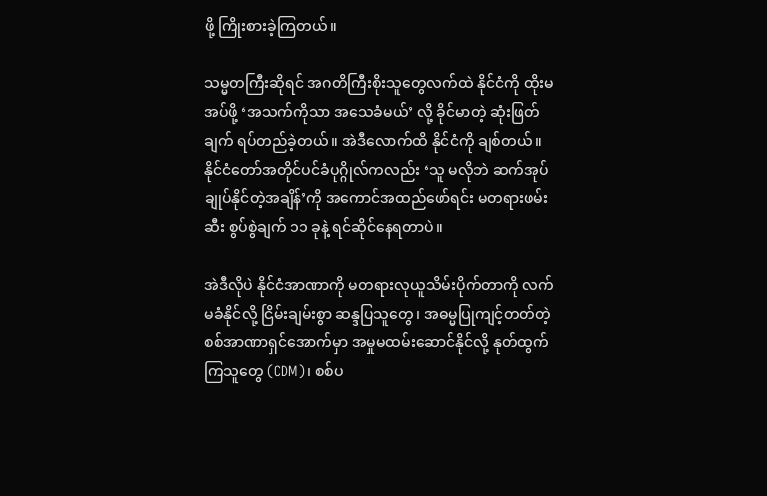ဖို့ ကြိုးစားခဲ့ကြတယ်။

သမ္မတကြီးဆိုရင် အဂတိကြီးစိုးသူတွေလက်ထဲ နိုင်ငံကို ထိုးမအပ်ဖို့ ‘အသက်ကိုသာ အသေခံမယ်’ လို့ ခိုင်မာတဲ့ ဆုံးဖြတ်ချက် ရပ်တည်ခဲ့တယ်။ အဲဒီလောက်ထိ နိုင်ငံကို ချစ်တယ်။ နိုင်ငံတော်အတိုင်ပင်ခံပုဂ္ဂိုလ်ကလည်း ‘သူ မလိုဘဲ ဆက်အုပ်ချုပ်နိုင်တဲ့အချိန်’ကို အကောင်အထည်ဖော်ရင်း မတရားဖမ်းဆီး စွပ်စွဲချက် ၁၁ ခုနဲ့ ရင်ဆိုင်နေရတာပဲ။

အဲဒီလိုပဲ နိုင်ငံအာဏာကို မတရားလုယူသိမ်းပိုက်တာကို လက်မခံနိုင်လို့ ငြိမ်းချမ်းစွာ ဆန္ဒပြသူတွေ၊ အဓမ္မပြုကျင့်တတ်တဲ့ စစ်အာဏာရှင်အောက်မှာ အမှုမထမ်းဆောင်နိုင်လို့ နုတ်ထွက်ကြသူတွေ (CDM)၊ စစ်ပ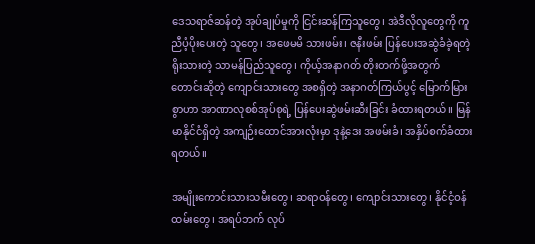ဒေသရာဇ်ဆန်တဲ့ အုပ်ချုပ်မှုကို ငြင်းဆန်ကြသူတွေ၊ အဲဒီလိုလူတွေကို ကူညီပံ့ပိုးပေးတဲ့ သူတွေ၊ အဖေမမိ သားဖမ်း၊ ဇနီးဖမ်း ပြန်ပေးအဆွဲခံခဲ့ရတဲ့ ရိုးသားတဲ့ သာမန်ပြည်သူတွေ၊ ကိုယ့်အနာဂတ် တိုးတက်ဖို့အတွက် တောင်းဆိုတဲ့ ကျောင်းသားတွေ အစရှိတဲ့ အနာဂတ်ကြယ်ပွင့် မြောက်မြားစွာဟာ အာဏာလုစစ်အုပ်စုရဲ့ ပြန်ပေးဆွဲဖမ်းဆီးခြင်း ခံထားရတယ်။ မြန်မာနိုင်ငံရှိတဲ့ အကျဉ်းထောင်အားလုံးမှာ ဒုနဲ့ဒေး အဖမ်းခံ၊ အနှိပ်စက်ခံထားရတယ်။

အမျိုးကောင်းသားသမီးတွေ၊ ဆရာဝန်တွေ၊ ကျောင်းသားတွေ၊ နိုင်ငံ့ဝန်ထမ်းတွေ၊ အရပ်ဘက် လုပ်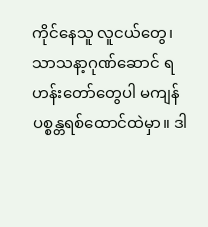ကိုင်နေသူ လူငယ်တွေ၊ သာသနာ့ဂုဏ်ဆောင် ရဟန်းတော်တွေပါ မကျန် ပစ္စန္တရစ်ထောင်ထဲမှာ။ ဒါ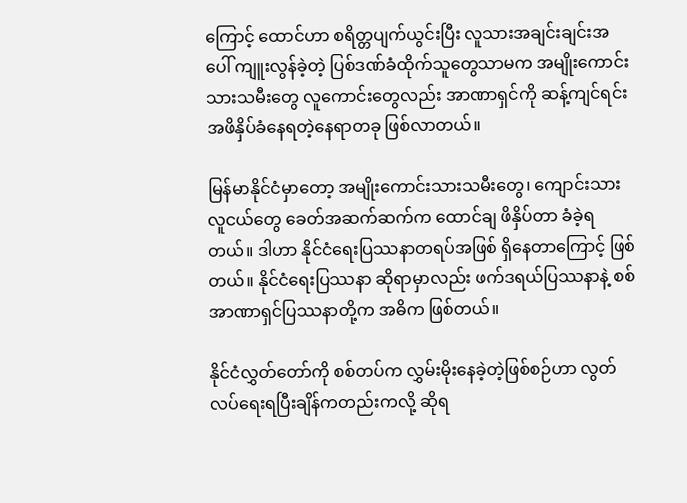ကြောင့် ထောင်ဟာ စရိတ္တပျက်ယွင်းပြီး လူသားအချင်းချင်းအပေါ် ကျူးလွန်ခဲ့တဲ့ ပြစ်ဒဏ်ခံထိုက်သူတွေသာမက အမျိုးကောင်းသားသမီးတွေ လူကောင်းတွေလည်း အာဏာရှင်ကို ဆန့်ကျင်ရင်း အဖိနှိပ်ခံနေရတဲ့နေရာတခု ဖြစ်လာတယ်။

မြန်မာနိုင်ငံမှာတော့ အမျိုးကောင်းသားသမီးတွေ၊ ကျောင်းသားလူငယ်တွေ ခေတ်အဆက်ဆက်က ထောင်ချ ဖိနှိပ်တာ ခံခဲ့ရတယ်။ ဒါဟာ နိုင်ငံရေးပြဿနာတရပ်အဖြစ် ရှိနေတာကြောင့် ဖြစ်တယ်။ နိုင်ငံရေးပြဿနာ ဆိုရာမှာလည်း ဖက်ဒရယ်ပြဿနာနဲ့ စစ်အာဏာရှင်ပြဿနာတို့က အဓိက ဖြစ်တယ်။

နိုင်ငံလွှတ်တော်ကို စစ်တပ်က လွှမ်းမိုးနေခဲ့တဲ့ဖြစ်စဉ်ဟာ လွတ်လပ်ရေးရပြီးချိန်ကတည်းကလို့ ဆိုရ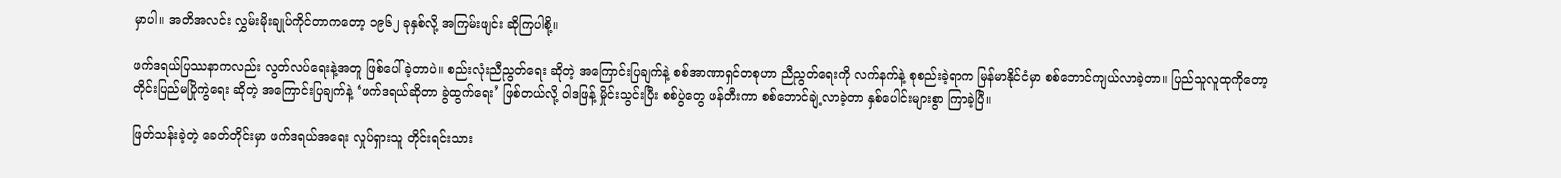မှာပါ။ အတိအလင်း လွှမ်းမိုးချုပ်ကိုင်တာကတော့ ၁၉၆၂ ခုနှစ်လို့ အကြမ်းဖျင်း ဆိုကြပါစို့။

ဖက်ဒရယ်ပြဿနာကလည်း လွတ်လပ်ရေးနဲ့အတူ ဖြစ်ပေါ်ခဲ့တာပဲ။ စည်းလုံးညီညွတ်ရေး ဆိုတဲ့ အကြောင်းပြချက်နဲ့ စစ်အာဏာရှင်တစုဟာ ညီညွတ်ရေးကို လက်နက်နဲ့ စုစည်းခဲ့ရာက မြန်မာနိုင်ငံမှာ စစ်ဘောင်ကျယ်လာခဲ့တာ။ ပြည်သူလူထုကိုတော့ တိုင်းပြည်မပြိုကွဲရေး ဆိုတဲ့ အကြောင်းပြချက်နဲ့ ‘ဖက်ဒရယ်ဆိုတာ ခွဲထွက်ရေး’ ဖြစ်တယ်လို့ ဝါဒဖြန့် မှိုင်းသွင်းပြီး စစ်ပွဲတွေ ဖန်တီးကာ စစ်ဘောင်ချဲ့လာခဲ့တာ နှစ်ပေါင်းများစွာ ကြာခဲ့ပြီ။

ဖြတ်သန်းခဲ့တဲ့ ခေတ်တိုင်းမှာ ဖက်ဒရယ်အရေး လှုပ်ရှားသူ တိုင်းရင်းသား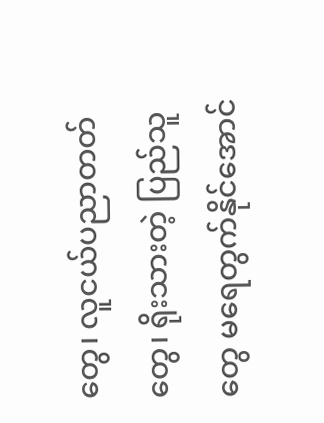တွေ၊ လူငယ်ပညာတတ်တွေ၊ ရိုးသားတဲ့ ပြည်သူတွေ မရေတွက်နိုင်အောင်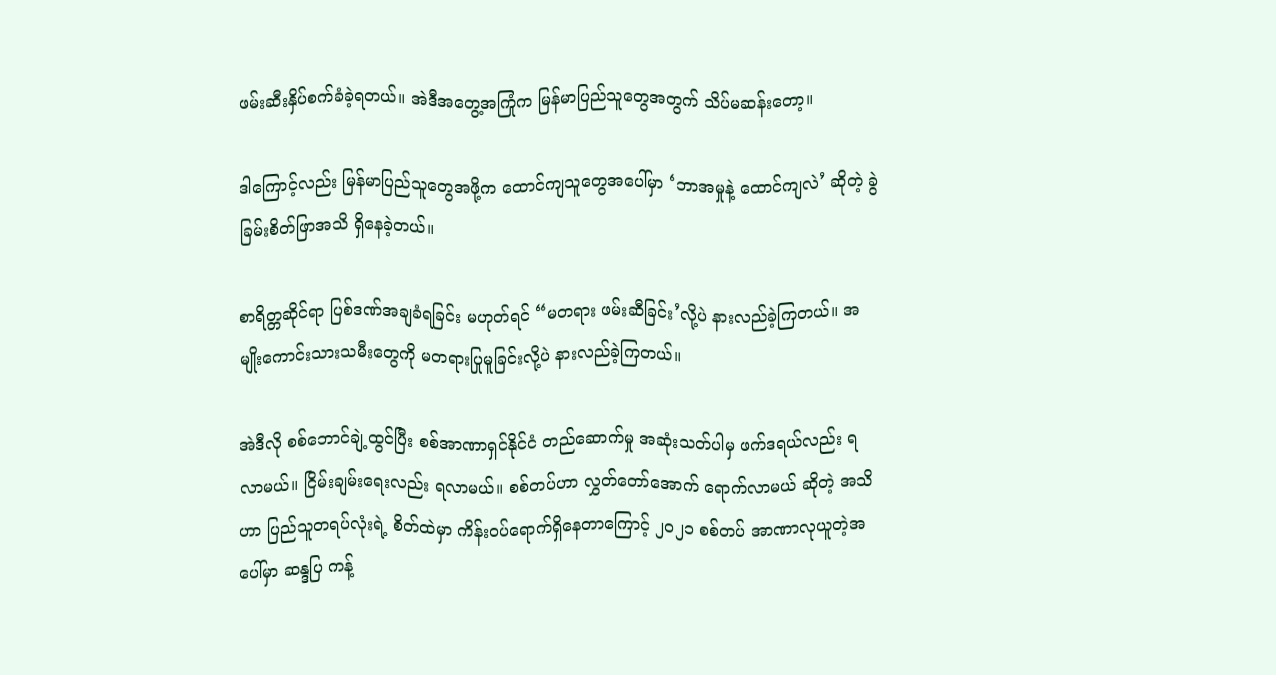ဖမ်းဆီးနှိပ်စက်ခံခဲ့ရတယ်။ အဲဒီအတွေ့အကြုံက မြန်မာပြည်သူတွေအတွက် သိပ်မဆန်းတော့။

ဒါကြောင့်လည်း မြန်မာပြည်သူတွေအဖို့က ထောင်ကျသူတွေအပေါ်မှာ ‘ဘာအမှုနဲ့ ထောင်ကျလဲ’ ဆိုတဲ့ ခွဲခြမ်းစိတ်ဖြာအသိ ရှိနေခဲ့တယ်။

စာရိတ္တဆိုင်ရာ ပြစ်ဒဏ်အချခံရခြင်း မဟုတ်ရင် “မတရား ဖမ်းဆီခြင်း’လို့ပဲ နားလည်ခဲ့ကြတယ်။ အမျိုးကောင်းသားသမီးတွေကို မတရားပြုမူခြင်းလို့ပဲ နားလည်ခဲ့ကြတယ်။

အဲဒီလို စစ်ဘောင်ချဲ့ထွင်ပြီး စစ်အာဏာရှင်နိုင်ငံ တည်ဆောက်မှု အဆုံးသတ်ပါမှ ဖက်ဒရယ်လည်း ရလာမယ်။ ငြိမ်းချမ်းရေးလည်း ရလာမယ်။ စစ်တပ်ဟာ လွှတ်တော်အောက် ရောက်လာမယ် ဆိုတဲ့ အသိဟာ ပြည်သူတရပ်လုံးရဲ့ စိတ်ထဲမှာ ကိန်းဝပ်ရောက်ရှိနေတာကြောင့် ၂၀၂၁ စစ်တပ် အာဏာလုယူတဲ့အပေါ်မှာ ဆန္ဒပြ ကန့်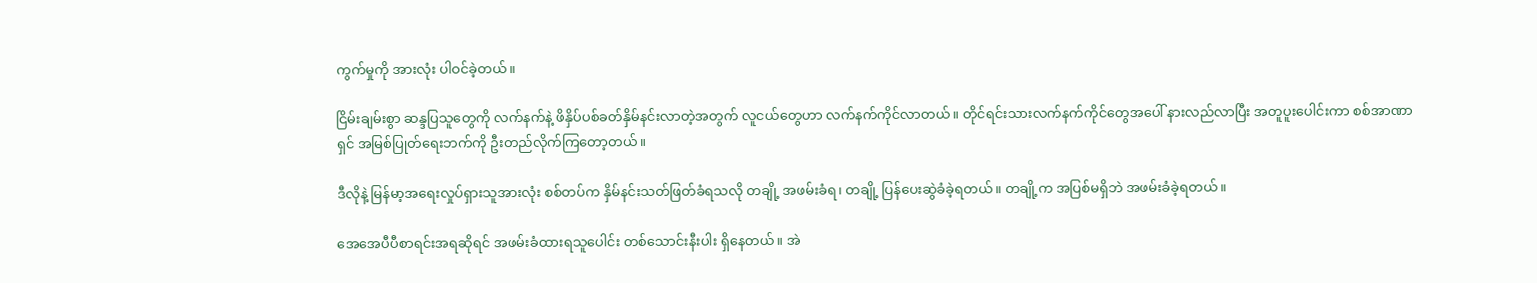ကွက်မှုကို အားလုံး ပါဝင်ခဲ့တယ်။

ငြိမ်းချမ်းစွာ ဆန္ဒပြသူတွေကို လက်နက်နဲ့ ဖိနှိပ်ပစ်ခတ်နှိမ်နင်းလာတဲ့အတွက် လူငယ်တွေဟာ လက်နက်ကိုင်လာတယ်။ တိုင်ရင်းသားလက်နက်ကိုင်တွေအပေါ် နားလည်လာပြီး အတူပူးပေါင်းကာ စစ်အာဏာရှင် အမြစ်ပြုတ်ရေးဘက်ကို ဦးတည်လိုက်ကြတော့တယ်။

ဒီလိုနဲ့ မြန်မာ့အရေးလှုပ်ရှားသူအားလုံး စစ်တပ်က နှိမ်နင်းသတ်ဖြတ်ခံရသလို တချို့ အဖမ်းခံရ၊ တချို့ ပြန်ပေးဆွဲခံခဲ့ရတယ်။ တချို့က အပြစ်မရှိဘဲ အဖမ်းခံခဲ့ရတယ်။

အေအေပီပီစာရင်းအရဆိုရင် အဖမ်းခံထားရသူပေါင်း တစ်သောင်းနီးပါး ရှိနေတယ်။ အဲ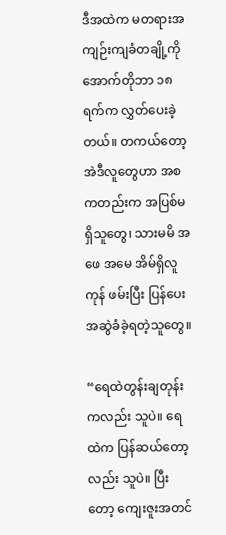ဒီအထဲက မတရားအကျဉ်းကျခံတချို့ကို အောက်တိုဘာ ၁၈ ရက်က လွှတ်ပေးခဲ့တယ်။ တကယ်တော့ အဲဒီလူတွေဟာ အစကတည်းက အပြစ်မရှိသူတွေ၊ သားမမိ အဖေ အမေ အိမ်ရှိလူကုန် ဖမ်းပြီး ပြန်ပေးအဆွဲခံခဲ့ရတဲ့သူတွေ။

“ရေထဲတွန်းချတုန်းကလည်း သူပဲ။ ရေထဲက ပြန်ဆယ်တော့လည်း သူပဲ။ ပြီးတော့ ကျေးဇူးအတင်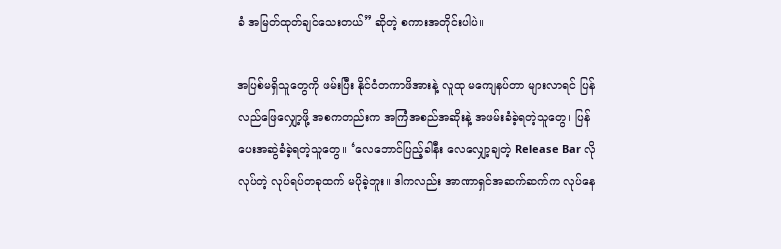ခံ အမြတ်ထုတ်ချင်သေးတယ်” ဆိုတဲ့ စကားအတိုင်းပါပဲ။

အပြစ်မရှိသူတွေကို ဖမ်းပြီး နိုင်ငံတကာဖိအားနဲ့ လူထု မကျေနပ်တာ များလာရင် ပြန်လည်ဖြေလျှော့ဖို့ အစကတည်းက အကြံအစည်အဆိုးနဲ့ အဖမ်းခံခဲ့ရတဲ့သူတွေ၊ ပြန်ပေးအဆွဲခံခဲ့ရတဲ့သူတွေ။ ‘လေဘောင်ပြည့်ခါနီး လေလျှော့ချတဲ့ Release Bar လို လုပ်တဲ့ လုပ်ရပ်တခုထက် မပိုခဲ့ဘူး။ ဒါကလည်း အာဏာရှင်အဆက်ဆက်က လုပ်နေ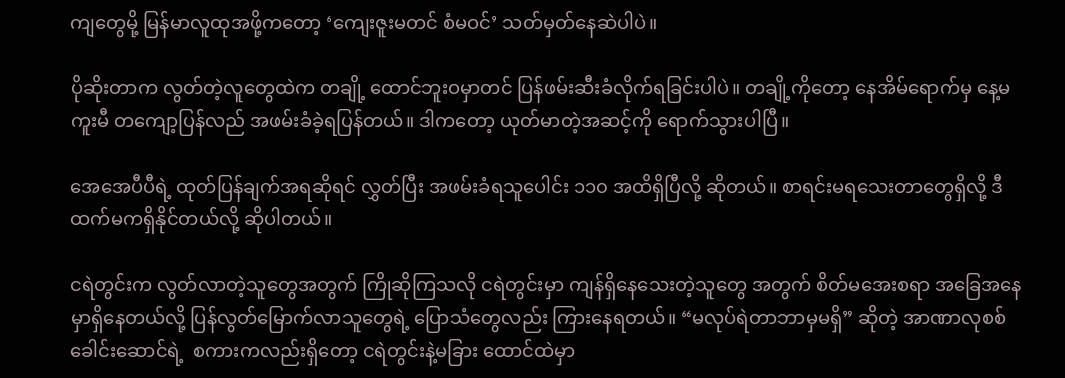ကျတွေမို့ မြန်မာလူထုအဖို့ကတော့ ‘ကျေးဇူးမတင် စံမဝင်’ သတ်မှတ်နေဆဲပါပဲ။

ပိုဆိုးတာက လွတ်တဲ့လူတွေထဲက တချို့ ထောင်ဘူးဝမှာတင် ပြန်ဖမ်းဆီးခံလိုက်ရခြင်းပါပဲ။ တချို့ကိုတော့ နေအိမ်ရောက်မှ နေ့မကူးမီ တကျော့ပြန်လည် အဖမ်းခံခဲ့ရပြန်တယ်။ ဒါကတော့ ယုတ်မာတဲ့အဆင့်ကို ရောက်သွားပါပြီ။

အေအေပီပီရဲ့ ထုတ်ပြန်ချက်အရဆိုရင် လွှတ်ပြီး အဖမ်းခံရသူပေါင်း ၁၁၀ အထိရှိပြီလို့ ဆိုတယ်။ စာရင်းမရသေးတာတွေရှိလို့ ဒီထက်မကရှိနိုင်တယ်လို့ ဆိုပါတယ်။

ငရဲတွင်းက လွတ်လာတဲ့သူတွေအတွက် ကြိုဆိုကြသလို ငရဲတွင်းမှာ ကျန်ရှိနေသေးတဲ့သူတွေ အတွက် စိတ်မအေးစရာ အခြေအနေမှာရှိနေတယ်လို့ ပြန်လွတ်မြောက်လာသူတွေရဲ့ ပြောသံတွေလည်း ကြားနေရတယ်။ “မလုပ်ရဲတာဘာမှမရှိ” ဆိုတဲ့ အာဏာလုစစ်ခေါင်းဆောင်ရဲ့  စကားကလည်းရှိတော့ ငရဲတွင်းနဲ့မခြား ထောင်ထဲမှာ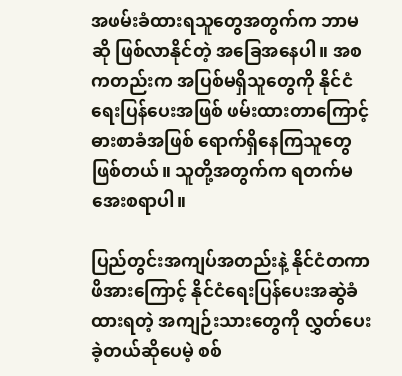အဖမ်းခံထားရသူတွေအတွက်က ဘာမဆို ဖြစ်လာနိုင်တဲ့ အခြေအနေပါ။ အစကတည်းက အပြစ်မရှိသူတွေကို နိုင်ငံရေးပြန်ပေးအဖြစ် ဖမ်းထားတာကြောင့် ဓားစာခံအဖြစ် ရောက်ရှိနေကြသူတွေ ဖြစ်တယ်။ သူတို့အတွက်က ရတက်မအေးစရာပါ။

ပြည်တွင်းအကျပ်အတည်းနဲ့ နိုင်ငံတကာဖိအားကြောင့် နိုင်ငံရေးပြန်ပေးအဆွဲခံထားရတဲ့ အကျဉ်းသားတွေကို လွှတ်ပေးခဲ့တယ်ဆိုပေမဲ့ စစ်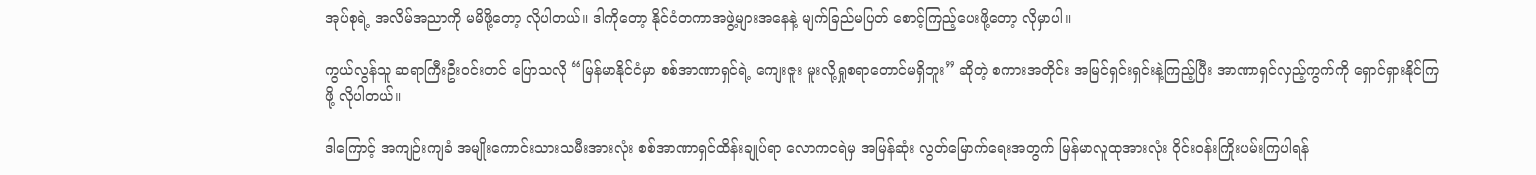အုပ်စုရဲ့ အလိမ်အညာကို မမိဖို့တော့ လိုပါတယ်။ ဒါကိုတော့ နိုင်ငံတကာအဖွဲ့များအနေနဲ့ မျက်ခြည်မပြတ် စောင့်ကြည့်ပေးဖို့တော့ လိုမှာပါ။

ကွယ်လွန်သူ ဆရာကြီးဦးဝင်းတင် ပြောသလို “မြန်မာနိုင်ငံမှာ စစ်အာဏာရှင်ရဲ့ ကျေးဇူး မူးလို့ရှုစရာတောင်မရှိဘူး” ဆိုတဲ့ စကားအတိုင်း အမြင်ရှင်းရှင်းနဲ့ကြည့်ပြီး အာဏာရှင်လှည့်ကွက်ကို ရှောင်ရှားနိုင်ကြဖို့ လိုပါတယ်။

ဒါကြောင့် အကျဉ်းကျခံ အမျိုးကောင်းသားသမီးအားလုံး စစ်အာဏာရှင်ထိန်းချုပ်ရာ လောကငရဲမှ အမြန်ဆုံး လွတ်မြောက်ရေးအတွက် မြန်မာလူထုအားလုံး ဝိုင်းဝန်းကြိုးပမ်းကြပါရန်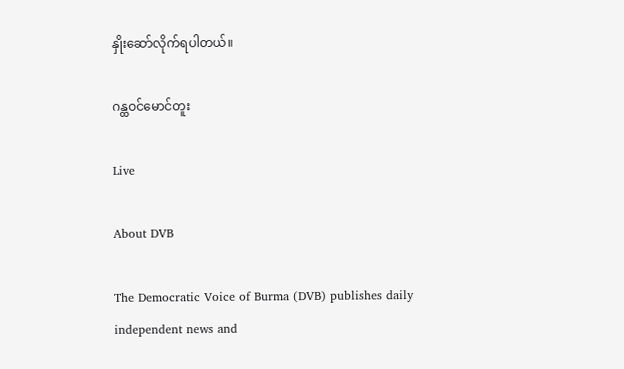နှိုးဆော်လိုက်ရပါတယ်။

ဂန္ထဝင်မောင်တူး

Live

About DVB

The Democratic Voice of Burma (DVB) publishes daily independent news and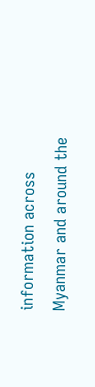information across Myanmar and around the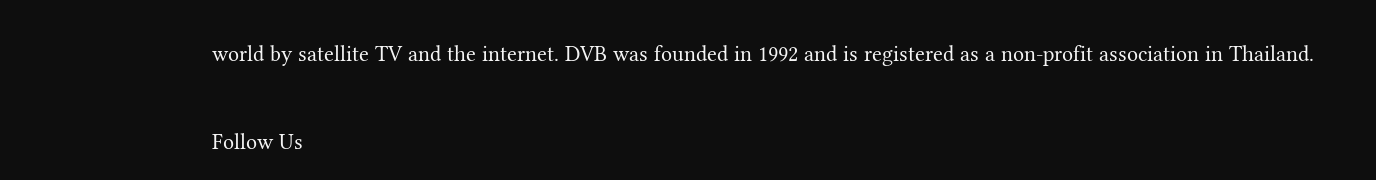world by satellite TV and the internet. DVB was founded in 1992 and is registered as a non-profit association in Thailand.

Follow Us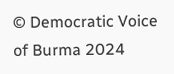© Democratic Voice of Burma 2024